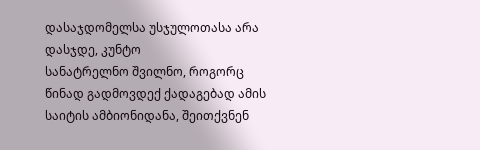დასაჯდომელსა უსჯულოთასა არა დასჯდე, კუნტო
სანატრელნო შვილნო, როგორც წინად გადმოვდექ ქადაგებად ამის საიტის ამბიონიდანა, შეითქვნენ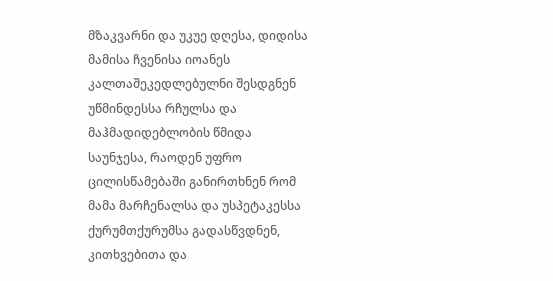მზაკვარნი და უკუე დღესა, დიდისა მამისა ჩვენისა იოანეს კალთაშეკედლებულნი შესდგნენ უწმინდესსა რჩულსა და მაჰმადიდებლობის წმიდა საუნჯესა, რაოდენ უფრო ცილისწამებაში განირთხნენ რომ მამა მარჩენალსა და უსპეტაკესსა ქურუმთქურუმსა გადასწვდნენ, კითხვებითა და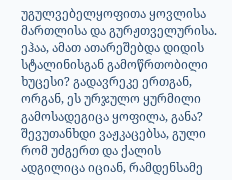უგულვებელყოფითა ყოვლისა მართლისა და გურჟთველურისა.
ეჰაა, ამათ ათარეშებდა დიდის სტალინისგან გამოწრთობილი ხუცესი? გადავრეკე ერთგან, ორგან, ეს ურჯულო ყურმილი გამოსადეგიცა ყოფილა, განა? შევუთანხდი ვაჟკაცებსა, გული რომ უძგერთ და ქალის ადგილიცა იციან, რამდენსამე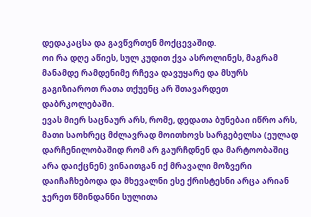დედაკაცსა და გავწვრთენ მოქცევაშიდ.
ოი რა დღე აწიეს, სულ კუდით ქვა ასროლინეს, მაგრამ მანამდე რამდენიმე რჩევა დავუყარე და მსურს გაგიზიაროთ რათა თქუენც არ შთავარდეთ დაბრკოლებაში.
ევას მიერ საცნაურ არს, რომე, დედათა ბუნებაი იწრო არს, მათი საოხრეც მძლავრად მოითხოვს სარგებელსა (ეულად დარჩენილობაშიდ რომ არ გაურჩდნენ და მარტოობაშიც არა დაიქცნენ) ვინაითგან იქ მრავალი მოზვერი დაიჩაჩხებოდა და მხევალნი ესე ქრისტესნი არცა არიან ჯერეთ წმინდანნი სულითა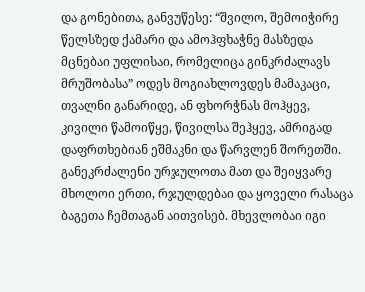და გონებითა, განვუწესე: “შვილო, შემოიჭირე წელსზედ ქამარი და ამოჰფხაჭნე მასზედა მცნებაი უფლისაი, რომელიცა გინკრძალავს მრუშობასა” ოდეს მოგიახლოვდეს მამაკაცი, თვალნი განარიდე, ან ფხორჭნას მოჰყევ, კივილი წამოიწყე, წივილსა შეჰყევ, ამრიგად დაფრთხებიან ეშმაკნი და წარვლენ შორეთში. განეკრძალენი ურჯულოთა მათ და შეიყვარე მხოლოი ერთი, რჯულდებაი და ყოველი რასაცა ბაგეთა ჩემთაგან აითვისებ. მხევლობაი იგი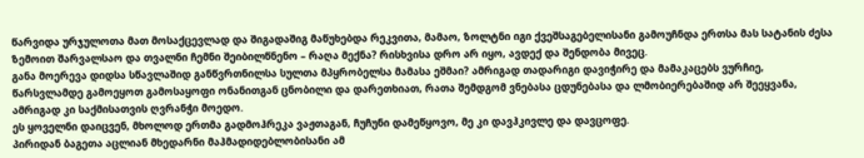წარვიდა ურჯულოთა მათ მოსაქცევლად და შიგადაშიგ მაწუხებდა რეკვითა, მამაო, ზოლტნი იგი ქვეშსაგებელისანი გამოუჩნდა ერთსა მას სატანის ძესა ზემოით შარვალსაო და თვალნი ჩემნი შეიბილწნენო – რაღა მექნა? რისხვისა დრო არ იყო, ავდექ და შენდობა მივეც.
განა მოერევა დიდსა სწავლაშიდ განწვრთნილსა სულთა მპყრობელსა მამასა ეშმაი? ამრიგად თადარიგი დავიჭირე და მამაკაცებს ვურჩიე, წარსვლამდე გამოეყოთ გამოსაყოფი ონანითგან ცნობილი და დარეთხიათ, რათა შემდგომ ვნებასა ცდუნებასა და ლმობიერებაშიდ არ შეეყვანა, ამრიგად კი საქმისათვის ღვრანჭი მოედო.
ეს ყოველნი დაიცვენ, მხოლოდ ერთმა გადმოჰრეკა ვაჟთაგან, ჩუჩუნი დამეწყოვო, მე კი დავჰკივლე და დავცოფე.
პირიდან ბაგეთა აცლიან მხედარნი მაჰმადიდებლობისანი ამ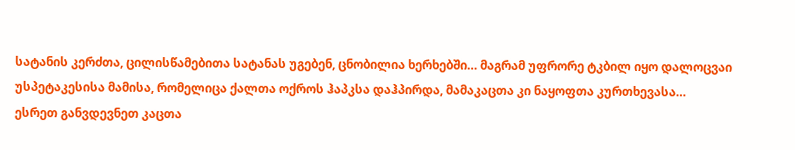სატანის კერძთა, ცილისწამებითა სატანას უგებენ, ცნობილია ხერხებში… მაგრამ უფრორე ტკბილ იყო დალოცვაი უსპეტაკესისა მამისა, რომელიცა ქალთა ოქროს ჰაპკსა დაჰპირდა, მამაკაცთა კი ნაყოფთა კურთხევასა…
ესრეთ განვდევნეთ კაცთა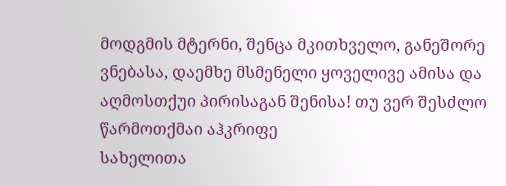მოდგმის მტერნი, შენცა მკითხველო, განეშორე ვნებასა, დაემხე მსმენელი ყოველივე ამისა და აღმოსთქუი პირისაგან შენისა! თუ ვერ შესძლო წარმოთქმაი აჰკრიფე
სახელითა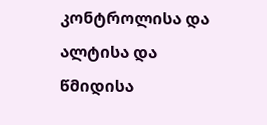კონტროლისა და ალტისა და წმიდისა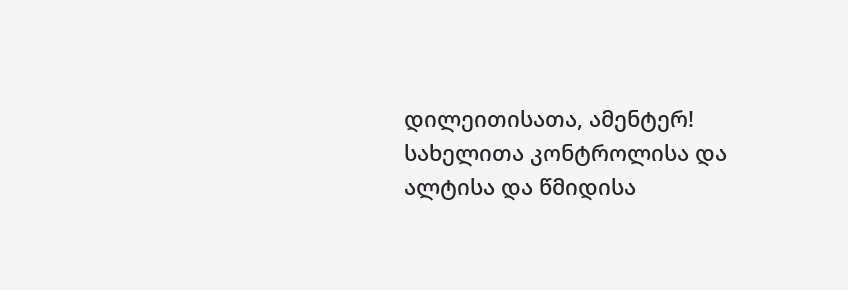დილეითისათა, ამენტერ!
სახელითა კონტროლისა და ალტისა და წმიდისა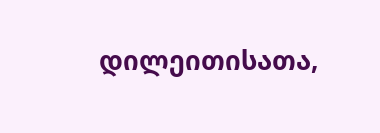დილეითისათა,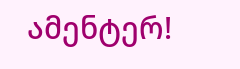ამენტერ!